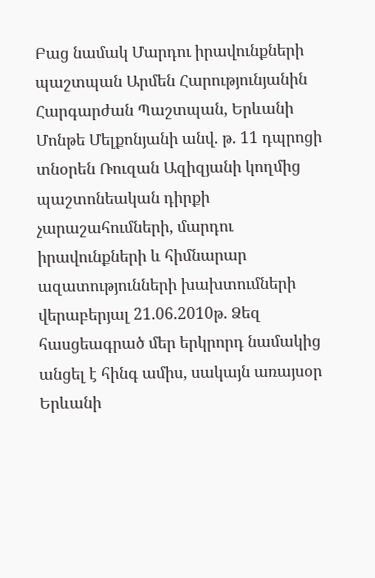Բաց նամակ Մարդու իրավունքների պաշտպան Արմեն Հարությունյանին
Հարգարժան Պաշտպան, Երևանի Մոնթե Մելքոնյանի անվ. թ. 11 դպրոցի տնօրեն Ռուզան Ազիզյանի կողմից պաշտոնեական դիրքի չարաշահումների, մարդու իրավունքների և հիմնարար ազատությունների խախտումների վերաբերյալ 21.06.2010թ. Ձեզ հասցեագրած մեր երկրորդ նամակից անցել է հինգ ամիս, սակայն առայսօր Երևանի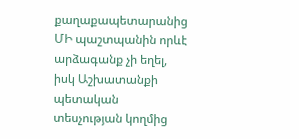քաղաքապետարանից ՄԻ պաշտպանին որևէ արձագանք չի եղել, իսկ Աշխատանքի պետական տեսչության կողմից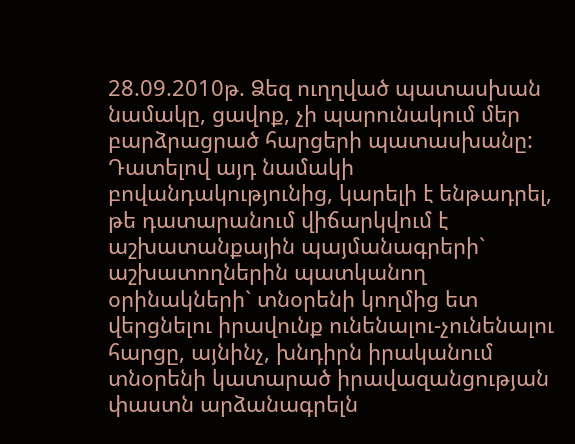28.09.2010թ. Ձեզ ուղղված պատասխան նամակը, ցավոք, չի պարունակում մեր բարձրացրած հարցերի պատասխանը:
Դատելով այդ նամակի բովանդակությունից, կարելի է ենթադրել, թե դատարանում վիճարկվում է աշխատանքային պայմանագրերի` աշխատողներին պատկանող օրինակների` տնօրենի կողմից ետ վերցնելու իրավունք ունենալու-չունենալու հարցը, այնինչ, խնդիրն իրականում տնօրենի կատարած իրավազանցության փաստն արձանագրելն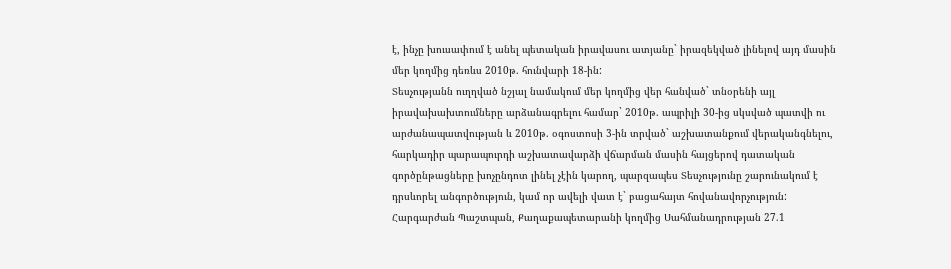է, ինչը խուսափում է անել պետական իրավասու ատյանը` իրազեկված լինելով այդ մասին մեր կողմից դեռևս 2010թ. հունվարի 18-ին:
Տեսչությանն ուղղված նշյալ նամակում մեր կողմից վեր հանված` տնօրենի այլ իրավախախտումները արձանագրելու համար` 2010թ. ապրիլի 30-ից սկսված պատվի ու արժանապատվության և 2010թ. օգոստոսի 3-ին տրված` աշխատանքում վերականգնելու, հարկադիր պարապուրդի աշխատավարձի վճարման մասին հայցերով դատական գործընթացները խոչընդոտ լինել չէին կարող, պարզապես Տեսչությունը շարունակում է դրսևորել անգործություն, կամ որ ավելի վատ է` բացահայտ հովանավորչություն:
Հարգարժան Պաշտպան, Քաղաքապետարանի կողմից Սահմանադրության 27.1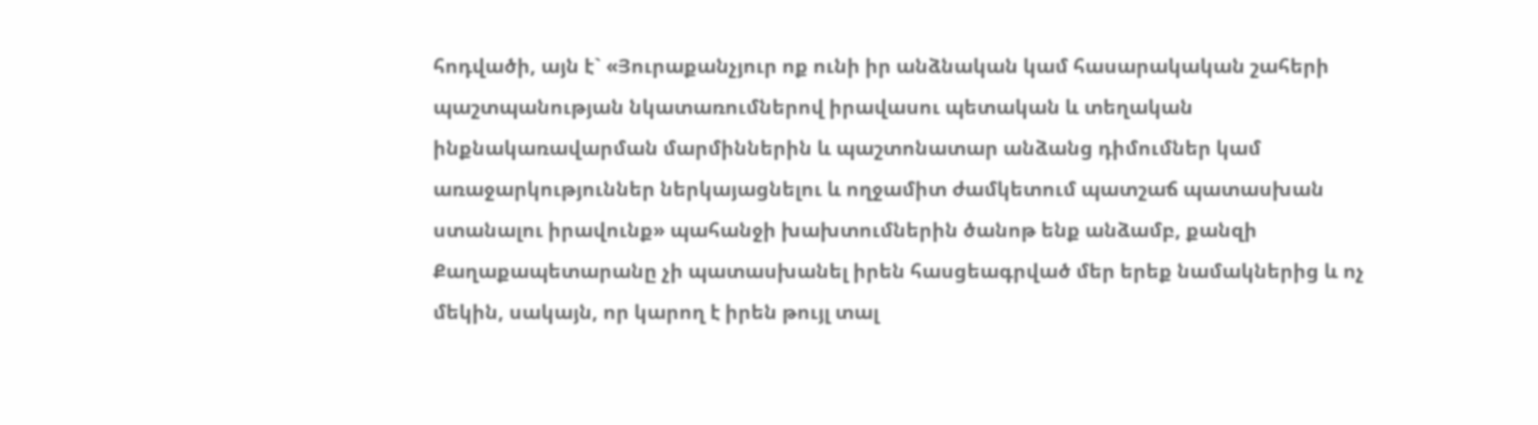հոդվածի, այն է` «Յուրաքանչյուր ոք ունի իր անձնական կամ հասարակական շահերի պաշտպանության նկատառումներով իրավասու պետական և տեղական ինքնակառավարման մարմիններին և պաշտոնատար անձանց դիմումներ կամ առաջարկություններ ներկայացնելու և ողջամիտ ժամկետում պատշաճ պատասխան ստանալու իրավունք» պահանջի խախտումներին ծանոթ ենք անձամբ, քանզի Քաղաքապետարանը չի պատասխանել իրեն հասցեագրված մեր երեք նամակներից և ոչ մեկին, սակայն, որ կարող է իրեն թույլ տալ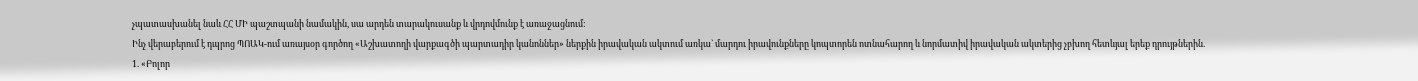չպատասխանել նաև ՀՀ ՄԻ պաշտպանի նամակին, սա արդեն տարակուսանք և վրդովմունք է առաջացնում:
Ինչ վերաբերում է դպրոց ՊՈԱԿ-ում առայսօր գործող «Աշխատողի վարքագծի պարտադիր կանոններ» ներքին իրավական ակտում առկա` մարդու իրավունքները կոպտորեն ոտնահարող և նորմատիվ իրավական ակտերից չբխող հետևյալ երեք դրույթներին.
1. «Բոլոր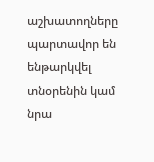աշխատողները պարտավոր են ենթարկվել տնօրենին կամ նրա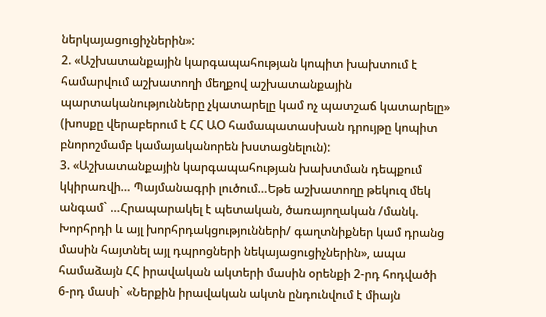ներկայացուցիչներին»:
2. «Աշխատանքային կարգապահության կոպիտ խախտում է համարվում աշխատողի մեղքով աշխատանքային պարտականությունները չկատարելը կամ ոչ պատշաճ կատարելը» (խոսքը վերաբերում է ՀՀ ԱՕ համապատասխան դրույթը կոպիտ բնորոշմամբ կամայականորեն խստացնելուն):
3. «Աշխատանքային կարգապահության խախտման դեպքում կկիրառվի… Պայմանագրի լուծում…Եթե աշխատողը թեկուզ մեկ անգամ` …Հրապարակել է պետական, ծառայողական /մանկ. Խորհրդի և այլ խորհրդակցությունների/ գաղտնիքներ կամ դրանց մասին հայտնել այլ դպրոցների նեկայացուցիչներին», ապա համաձայն ՀՀ իրավական ակտերի մասին օրենքի 2-րդ հոդվածի 6-րդ մասի` «Ներքին իրավական ակտն ընդունվում է միայն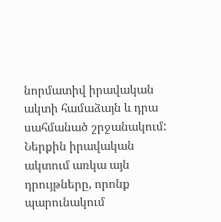նորմատիվ իրավական ակտի համաձայն և դրա սահմանած շրջանակում:
Ներքին իրավական ակտում առկա այն դրույթները, որոնք պարունակում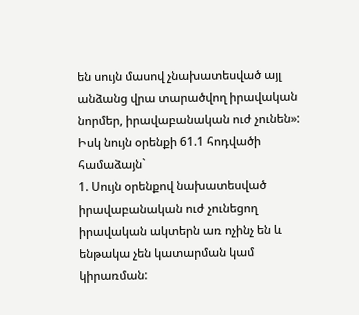են սույն մասով չնախատեսված այլ անձանց վրա տարածվող իրավական նորմեր, իրավաբանական ուժ չունեն»:
Իսկ նույն օրենքի 61.1 հոդվածի համաձայն`
1. Սույն օրենքով նախատեսված իրավաբանական ուժ չունեցող իրավական ակտերն առ ոչինչ են և ենթակա չեն կատարման կամ կիրառման: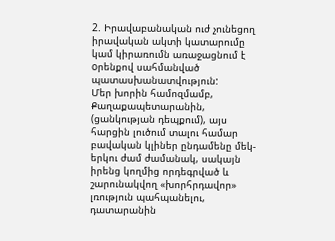2. Իրավաբանական ուժ չունեցող իրավական ակտի կատարումը կամ կիրառումն առաջացնում է oրենքով սահմանված պատասխանատվություն:
Մեր խորին համոզմամբ, Քաղաքապետարանին, (ցանկության դեպքում), այս հարցին լուծում տալու համար բավական կլիներ ընդամենը մեկ-երկու ժամ ժամանակ, սակայն իրենց կողմից որդեգրված և շարունակվող «խորհրդավոր» լռություն պահպանելու, դատարանին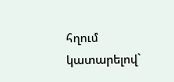հղում կատարելով`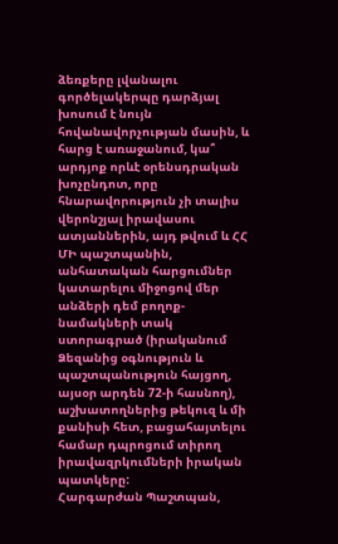ձեռքերը լվանալու գործելակերպը դարձյալ խոսում է նույն հովանավորչության մասին, և հարց է առաջանում, կա՞ արդյոք որևէ օրենսդրական խոչընդոտ, որը հնարավորություն չի տալիս վերոնշյալ իրավասու ատյաններին, այդ թվում և ՀՀ ՄԻ պաշտպանին, անհատական հարցումներ կատարելու միջոցով մեր անձերի դեմ բողոք-նամակների տակ ստորագրած (իրականում Ձեզանից օգնություն և պաշտպանություն հայցող, այսօր արդեն 72-ի հասնող), աշխատողներից թեկուզ և մի քանիսի հետ, բացահայտելու համար դպրոցում տիրող իրավազրկումների իրական պատկերը:
Հարգարժան Պաշտպան,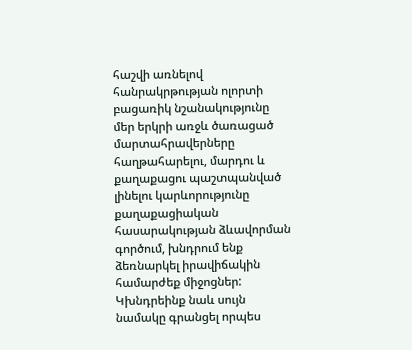հաշվի առնելով հանրակրթության ոլորտի բացառիկ նշանակությունը մեր երկրի առջև ծառացած մարտահրավերները հաղթահարելու, մարդու և քաղաքացու պաշտպանված լինելու կարևորությունը քաղաքացիական հասարակության ձևավորման գործում, խնդրում ենք ձեռնարկել իրավիճակին համարժեք միջոցներ:
Կխնդրեինք նաև սույն նամակը գրանցել որպես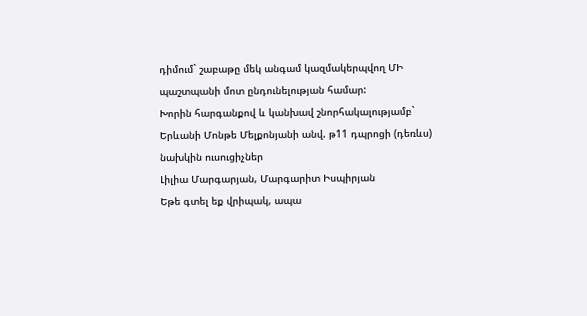դիմում` շաբաթը մեկ անգամ կազմակերպվող ՄԻ պաշտպանի մոտ ընդունելության համար:
Խորին հարգանքով և կանխավ շնորհակալությամբ`
Երևանի Մոնթե Մելքոնյանի անվ. թ11 դպրոցի (դեռևս) նախկին ուսուցիչներ
Լիլիա Մարգարյան, Մարգարիտ Իսպիրյան
Եթե գտել եք վրիպակ, ապա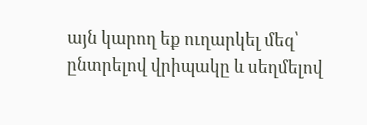այն կարող եք ուղարկել մեզ՝ ընտրելով վրիպակը և սեղմելով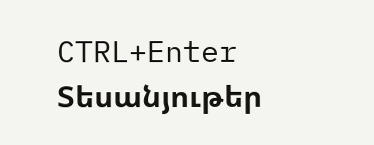CTRL+Enter
Տեսանյութեր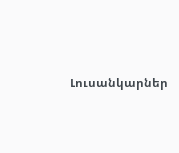Լուսանկարներ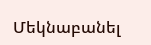Մեկնաբանել